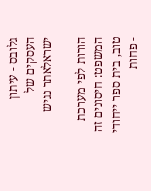גלובס - עיתון העסקים של ישראלאתר נגיש

הורות לפי מערכת המשפט: חיסונים זה טוב, בית ספר ייחודי - פחות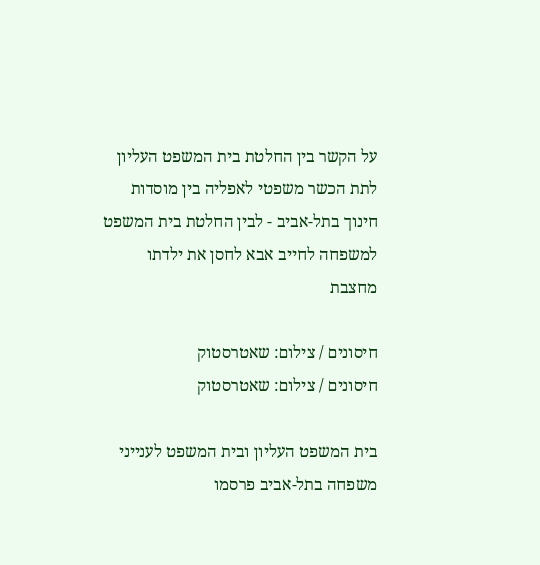על הקשר בין החלטת בית המשפט העליון לתת הכשר משפטי לאפליה בין מוסדות חינוך בתל-אביב - לבין החלטת בית המשפט למשפחה לחייב אבא לחסן את ילדתו מחצבת

חיסונים / צילום: שאטרסטוק
חיסונים / צילום: שאטרסטוק

בית המשפט העליון ובית המשפט לענייני משפחה בתל-אביב פרסמו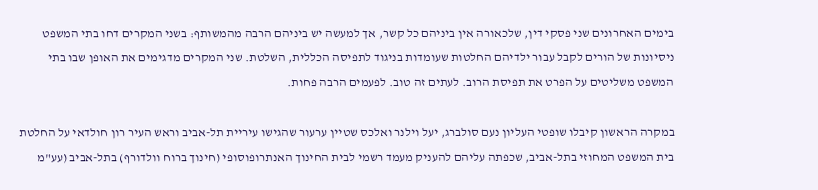בימים האחרונים שני פסקי דין, שלכאורה אין ביניהם כל קשר, אך למעשה יש ביניהם הרבה מהמשותף: בשני המקרים דחו בתי המשפט ניסיונות של הורים לקבל עבור ילדיהם החלטות שעומדות בניגוד לתפיסה הכללית, השלטת. שני המקרים מדגימים את האופן שבו בתי המשפט משליטים על הפרט את תפיסת הרוב. לעתים זה טוב. לפעמים הרבה פחות.

במקרה הראשון קיבלו שופטי העליון נעם סולברג, יעל וילנר ואלכס שטיין ערעור שהגישו עיריית תל-אביב וראש העיר רון חולדאי על החלטת בית המשפט המחוזי בתל-אביב, שכפתה עליהם להעניק מעמד רשמי לבית החינוך האנתרופוסופי (חינוך ברוח וולדורף) בתל-אביב (עע"מ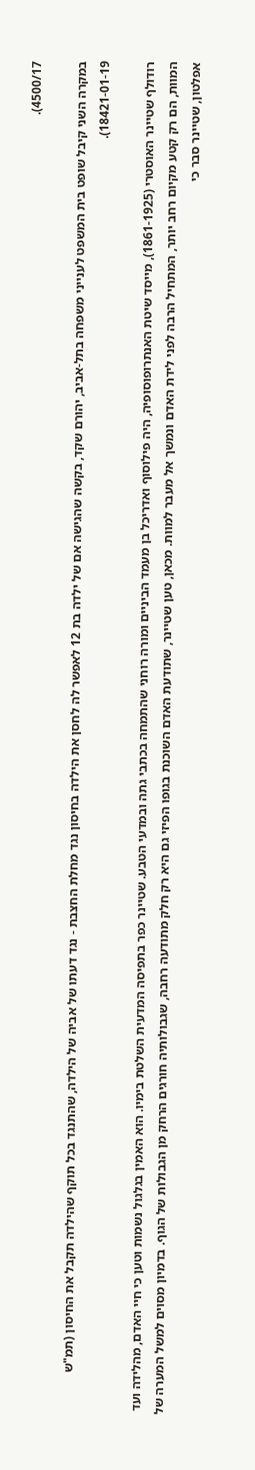4500/17).

במקרה השני קיבל שופט בית המשפט לענייני משפחה בתל-אביב, יהורם שקד, בקשה שהגישה אם של ילדה בת 12 לאפשר לה לחסן את הילדה בחיסון נגד מחלת החצבת - נגד דעתו של אביה של הילדה, שהתנגד בכל תוקף שהילדה תקבל את החיסון (תמ"ש 18421-01-19).

רודולף שטיינר האוסטרי (1861-1925), מייסד שיטת האנתרופוסופיה, היה פילוסוף ואדריכל בן מעמד הביניים ומורה רוחני שהתמחה בכתבי גתה ובמדעי הטבע. שטיינר כפר בתפיסה המדעית השלטת בימיו. הוא האמין בגלגול נשמות וטען כי חיי האדם, מהלידה ועד המוות, הם רק קטע מקיום רחב יותר, המתחיל הרבה לפני לידת האדם ונמשך אל מעבר למוות. מכאן, טען שטיינר, שתודעת האדם השוכנת בגופו הפיזי גם היא רק חלק מתודעה רחבה, שגבולותיה חורגים הרחק מן הגבולות של הגוף. בדמיון מסוים למשל המערה של אפלטון, שטיינר סבר כי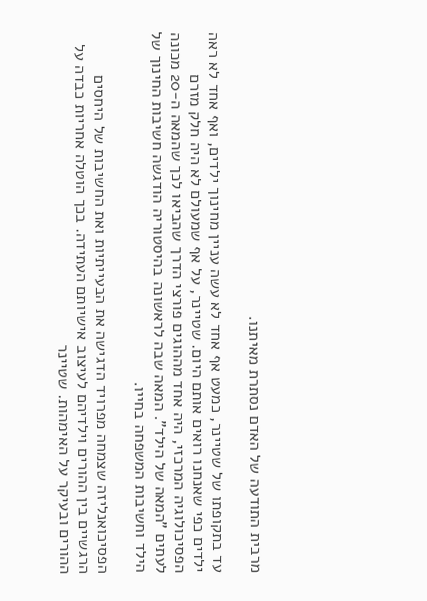מרבית התודעה של האדם נסתרת מאיתנו.

עד בתקופתו של שטיינר, כמעט אף אחד לא עשה עניין מחינוך ילדים, ואף אחד לא ראה ילדים כפי שאנחנו רואים אותם היום. שטיינר, על אף שמעולם לא היה חלק מזרם הפסיכולוגיה המרכזי, היה אחד מההוגים פורצי הדרך שהביאו לכך שהמאה ה-20 מכונה לעתים "המאה של הילד". המאה שבה לראשונה בהיסטוריה הודגשה חשיבות החינוך של הילד וחשיבות המשפחה בחייו.

הפסיכואנליזה שצמחה מפרויד הדגישה את הבעייתיות ואת החשיבות של היחסים הרגשיים בין ההורים וילדיהם לעיצוב אישיותם העתידה. בכך הוטלה אחריות כבדה על ההורים ובעיקר על האימהות. שטיינר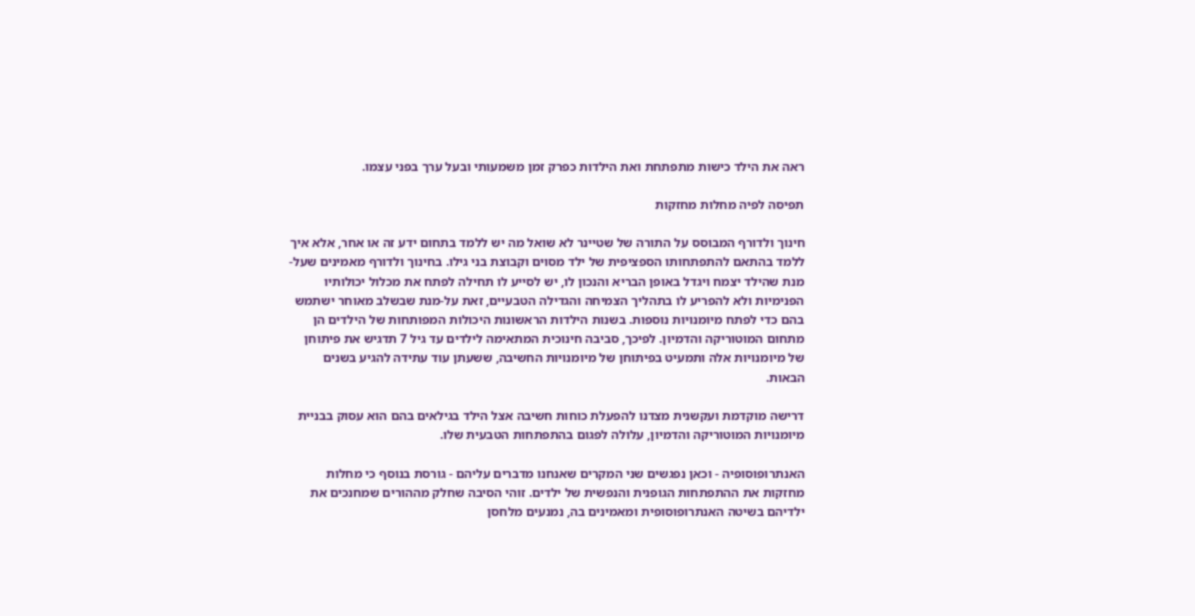ראה את הילד כישות מתפתחת ואת הילדות כפרק זמן משמעותי ובעל ערך בפני עצמו.

תפיסה לפיה מחלות מחזקות

חינוך ולדורף המבוסס על התורה של שטיינר לא שואל מה יש ללמד בתחום ידע זה או אחר, אלא איך ללמד בהתאם להתפתחותו הספציפית של ילד מסוים וקבוצת בני גילו. בחינוך ולדורף מאמינים שעל-מנת שהילד יצמח ויגדל באופן הבריא והנכון לו, יש לסייע לו תחילה לפתח את מכלול יכולותיו הפנימיות ולא להפריע לו בתהליך הצמיחה והגדילה הטבעיים, זאת על-מנת שבשלב מאוחר ישתמש בהם כדי לפתח מיומנויות נוספות. בשנות הילדות הראשונות היכולות המפותחות של הילדים הן מתחום המוטוריקה והדמיון. לפיכך, סביבה חינוכית המתאימה לילדים עד גיל 7 תדגיש את פיתוחן של מיומנויות אלה ותמעיט בפיתוחן של מיומנויות החשיבה, ששעתן עוד עתידה להגיע בשנים הבאות.

דרישה מוקדמת ועקשנית מצדנו להפעלת כוחות חשיבה אצל הילד בגילאים בהם הוא עסוק בבניית מיומנויות המוטוריקה והדמיון, עלולה לפגום בהתפתחות הטבעית שלו.

האנתרופוסופיה - וכאן נפגשים שני המקרים שאנחנו מדברים עליהם - גורסת בנוסף כי מחלות מחזקות את ההתפתחות הגופנית והנפשית של ילדים. זוהי הסיבה שחלק מההורים שמחנכים את ילדיהם בשיטה האנתרופוסופית ומאמינים בה, נמנעים מלחסן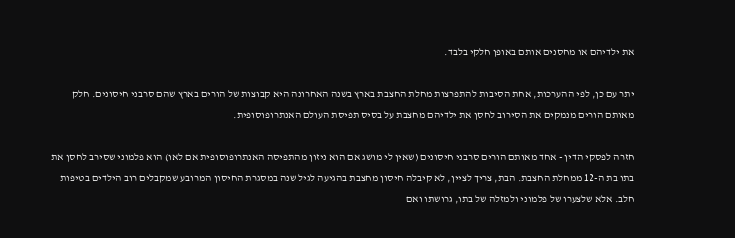את ילדיהם או מחסנים אותם באופן חלקי בלבד.

יתר עם כן, לפי ההערכות, אחת הסיבות להתפרצות מחלת החצבת בארץ בשנה האחרונה היא קבוצות של הורים בארץ שהם סרבני חיסונים. חלק מאותם הורים מנמקים את הסירוב לחסן את ילדיהם מחצבת על בסיס תפיסת העולם האנתרופוסופית.

חזרה לפסקי הדין - אחד מאותם הורים סרבני חיסונים (שאין לי מושג אם הוא ניזון מהתפיסה האנתרופוסופית אם לאו) הוא פלמוני שסירב לחסן את בתו בת ה-12 ממחלת החצבת. הבת, צריך לציין, לא קיבלה חיסון מחצבת בהגיעה לגיל שנה במסגרת החיסון המרובע שמקבלים רוב הילדים בטיפות חלב. אלא שלצערו של פלמוני ולמזלה של בתו, גרושתו ואם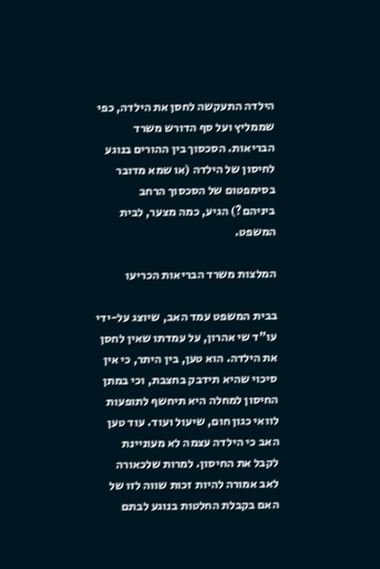הילדה התעקשה לחסן את הילדה, כפי שממליץ ועל סף הדורש משרד הבריאות. הסכסוך בין ההורים בנוגע לחיסון של הילדה (או שמא מדובר בסימפטום של הסכסוך הרחב ביניהם?) הגיע, כמה מצער, לבית המשפט.

המלצות משרד הבריאות הכריעו

בבית המשפט עמד האב, שיוצג על-ידי עו"ד שי אהרון, על עמדתו שאין לחסן את הילדה. הוא טען, בין היתר, כי אין סיכוי שהיא תידבק בחצבת, וכי במתן החיסון למחלה היא תיחשף לתופעות לוואי כגון חום, שיעול ועוד. עוד טען האב כי הילדה עצמה לא מעוניינת לקבל את החיסון. למרות שלכאורה לאב אמורה להיות זכות שווה לזו של האם בקבלת החלטות בנוגע לבתם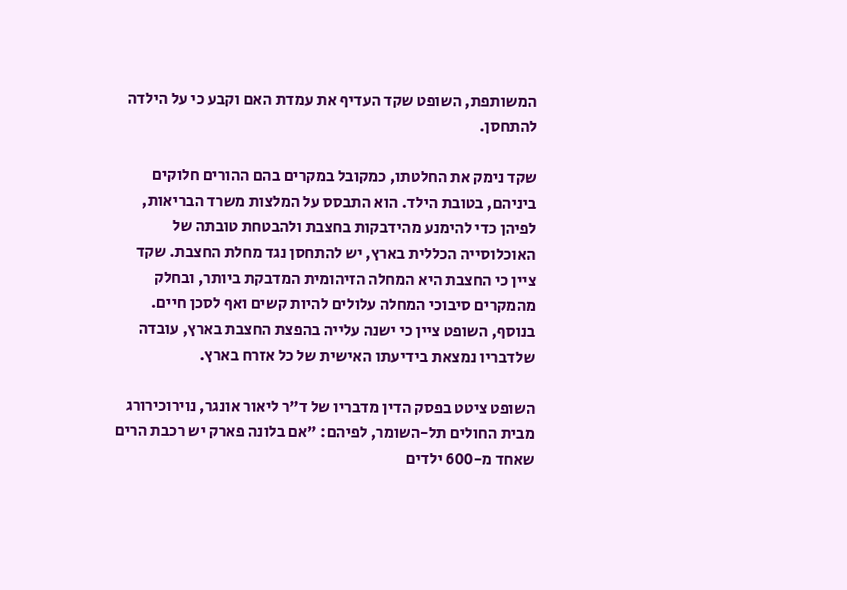המשותפת, השופט שקד העדיף את עמדת האם וקבע כי על הילדה להתחסן.

שקד נימק את החלטתו, כמקובל במקרים בהם ההורים חלוקים ביניהם, בטובת הילד. הוא התבסס על המלצות משרד הבריאות, לפיהן כדי להימנע מהידבקות בחצבת ולהבטחת טובתה של האוכלוסייה הכללית בארץ, יש להתחסן נגד מחלת החצבת. שקד ציין כי החצבת היא המחלה הזיהומית המדבקת ביותר, ובחלק מהמקרים סיבוכי המחלה עלולים להיות קשים ואף לסכן חיים. בנוסף, השופט ציין כי ישנה עלייה בהפצת החצבת בארץ, עובדה שלדבריו נמצאת בידיעתו האישית של כל אזרח בארץ.

השופט ציטט בפסק הדין מדבריו של ד"ר ליאור אונגר, נוירוכירורג מבית החולים תל-השומר, לפיהם: "אם בלונה פארק יש רכבת הרים שאחד מ-600 ילדים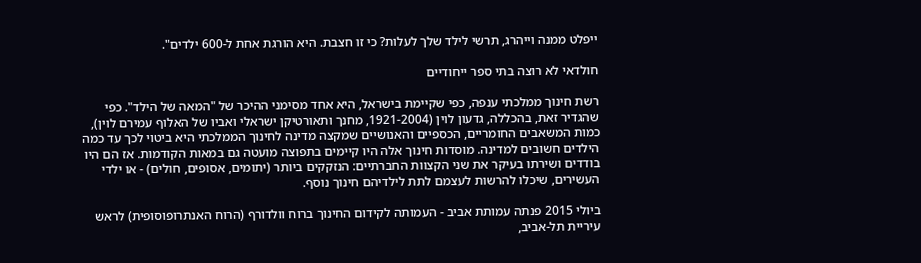ייפלט ממנה וייהרג, תרשי לילד שלך לעלות? כי זו חצבת. היא הורגת אחת ל-600 ילדים".

חולדאי לא רוצה בתי ספר ייחודיים

רשת חינוך ממלכתי ענפה, כפי שקיימת בישראל, היא אחד מסימני ההיכר של "המאה של הילד". כפי שהגדיר זאת, בהכללה, גדעון לוין (1921-2004, מחנך ותאורטיקן ישראלי ואביו של האלוף עמירם לוין), כמות המשאבים החומריים, הכספיים והאנושיים שמקצה מדינה לחינוך הממלכתי היא ביטוי לכך עד כמה הילדים חשובים למדינה. מוסדות חינוך אלה היו קיימים בתפוצה מועטה גם במאות הקודמות. אז הם היו בודדים ושירתו בעיקר את שני הקצוות החברתיים: הנזקקים ביותר (יתומים, אסופים, חולים) - או ילדי העשירים, שיכלו להרשות לעצמם לתת לילדיהם חינוך נוסף.

ביולי 2015 פנתה עמותת אביב - העמותה לקידום החינוך ברוח וולדורף (הרוח האנתרופוסופית) לראש עיריית תל-אביב,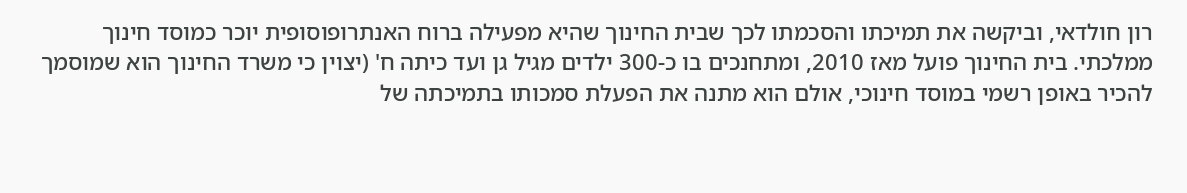רון חולדאי, וביקשה את תמיכתו והסכמתו לכך שבית החינוך שהיא מפעילה ברוח האנתרופוסופית יוכר כמוסד חינוך ממלכתי. בית החינוך פועל מאז 2010, ומתחנכים בו כ-300 ילדים מגיל גן ועד כיתה ח' (יצוין כי משרד החינוך הוא שמוסמך להכיר באופן רשמי במוסד חינוכי, אולם הוא מתנה את הפעלת סמכותו בתמיכתה של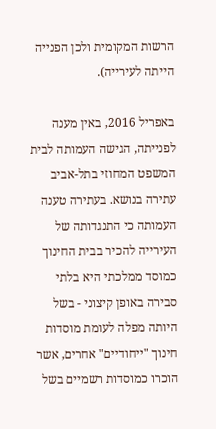הרשות המקומית ולכן הפנייה הייתה לעירייה).

באפריל 2016, באין מענה לפנייתה, הגישה העמותה לבית המשפט המחוזי בתל-אביב עתירה בנושא. בעתירה טענה העמותה כי התנגדותה של העירייה להכיר בבית החינוך כמוסד ממלכתי היא בלתי סבירה באופן קיצוני - בשל היותה מפלה לעומת מוסדות חינוך "ייחודיים" אחרים, אשר הוכרו כמוסדות רשמיים בשל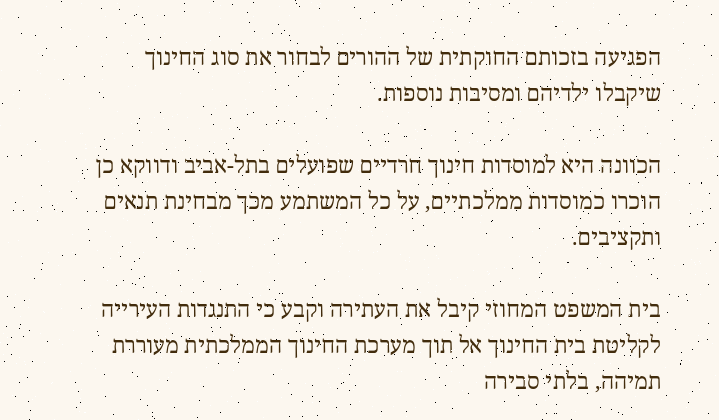הפגיעה בזכותם החוקתית של ההורים לבחור את סוג החינוך שיקבלו ילדיהם ומסיבות נוספות.

הכוונה היא למוסדות חינוך חרדיים שפועלים בתל-אביב ודווקא כן הוכרו כמוסדות ממלכתיים, על כל המשתמע מכך מבחינת תנאים ותקציבים.

בית המשפט המחוזי קיבל את העתירה וקבע כי התנגדות העירייה לקליטת בית החינוך אל תוך מערכת החינוך הממלכתית מעוררת תמיהה, בלתי סבירה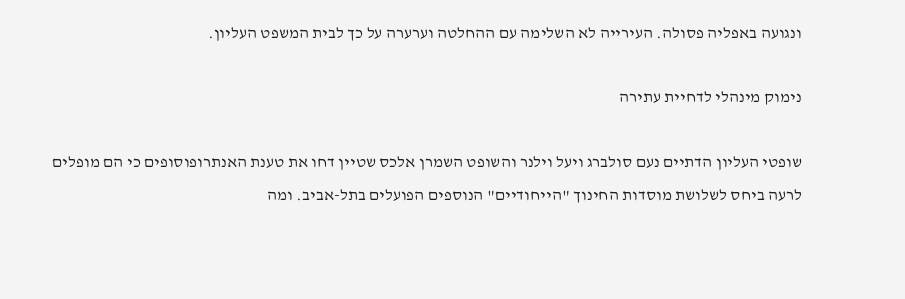ונגועה באפליה פסולה. העירייה לא השלימה עם ההחלטה וערערה על כך לבית המשפט העליון.

נימוק מינהלי לדחיית עתירה

שופטי העליון הדתיים נעם סולברג ויעל וילנר והשופט השמרן אלכס שטיין דחו את טענת האנתרופוסופים כי הם מופלים לרעה ביחס לשלושת מוסדות החינוך "הייחודיים" הנוספים הפועלים בתל-אביב. ומה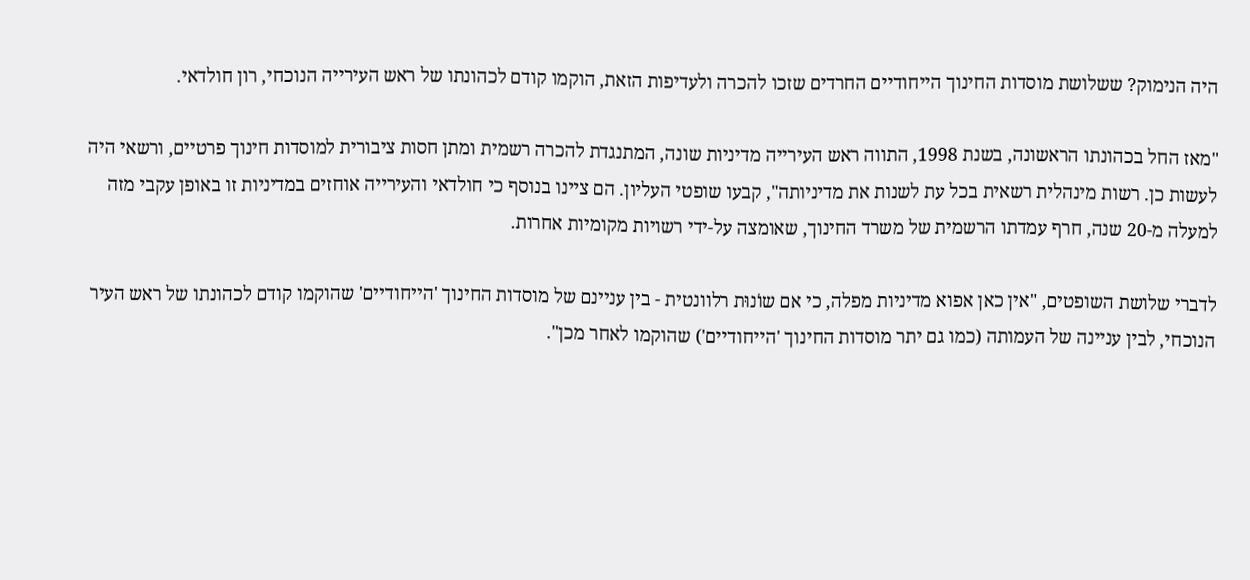היה הנימוק? ששלושת מוסדות החינוך הייחודיים החרדים שזכו להכרה ולעדיפות הזאת, הוקמו קודם לכהונתו של ראש העירייה הנוכחי, רון חולדאי.

"מאז החל בכהונתו הראשונה, בשנת 1998, התווה ראש העירייה מדיניות שונה, המתנגדת להכרה רשמית ומתן חסות ציבורית למוסדות חינוך פרטיים, ורשאי היה לעשות כן. רשות מינהלית רשאית בכל עת לשנות את מדיניותה", קבעו שופטי העליון. הם ציינו בנוסף כי חולדאי והעירייה אוחזים במדיניות זו באופן עקבי מזה למעלה מ-20 שנה, חרף עמדתו הרשמית של משרד החינוך, שאומצה על-ידי רשויות מקומיות אחרות.

לדברי שלושת השופטים, "אין כאן אפוא מדיניות מפלה, כי אם שוֹנוּת רלוונטית - בין עניינם של מוסדות החינוך 'הייחודיים' שהוקמו קודם לכהונתו של ראש העיר הנוכחי, לבין עניינה של העמותה (כמו גם יתר מוסדות החינוך 'הייחודיים') שהוקמו לאחר מכן".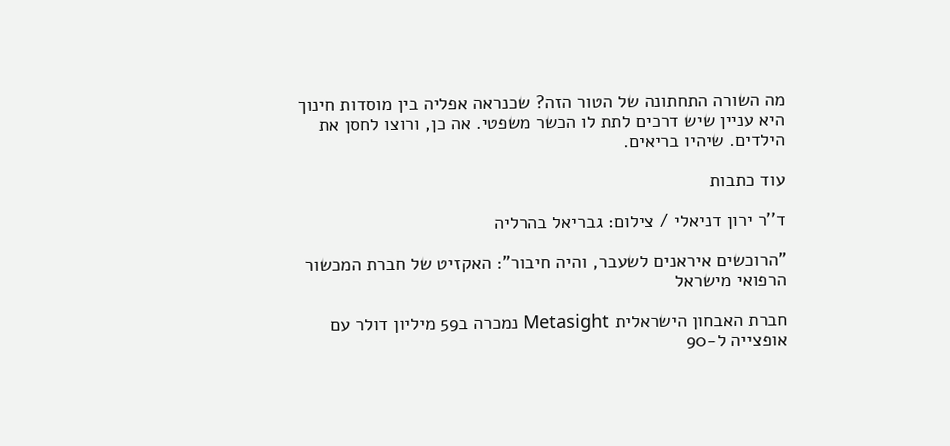מה השורה התחתונה של הטור הזה? שכנראה אפליה בין מוסדות חינוך היא עניין שיש דרכים לתת לו הכשר משפטי. אה כן, ורוצו לחסן את הילדים. שיהיו בריאים.

עוד כתבות

ד''ר ירון דניאלי / צילום: גבריאל בהרליה

"הרוכשים איראנים לשעבר, והיה חיבור": האקזיט של חברת המכשור הרפואי מישראל

חברת האבחון הישראלית Metasight נמכרה ב59 מיליון דולר עם אופצייה ל-90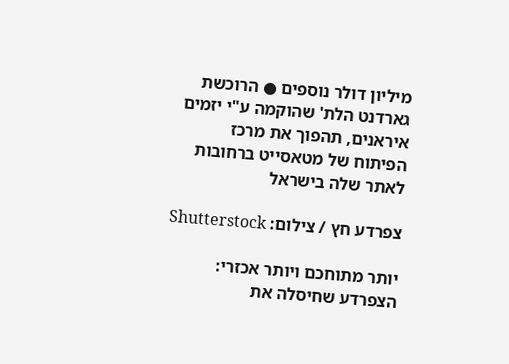מיליון דולר נוספים ● הרוכשת  גארדנט הלת' שהוקמה ע"י יזמים איראנים, תהפוך את מרכז הפיתוח של מטאסייט ברחובות לאתר שלה בישראל

צפרדע חץ / צילום: Shutterstock

יותר מתוחכם ויותר אכזרי: הצפרדע שחיסלה את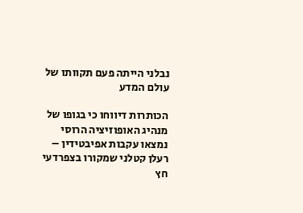נבלני הייתה פעם תקוותו של עולם המדע

הכותרות דיווחו כי בגופו של מנהיג האופוזיציה הרוסי נמצאו עקבות אפיבטידין – רעלן קטלני שמקורו בצפרדעי חץ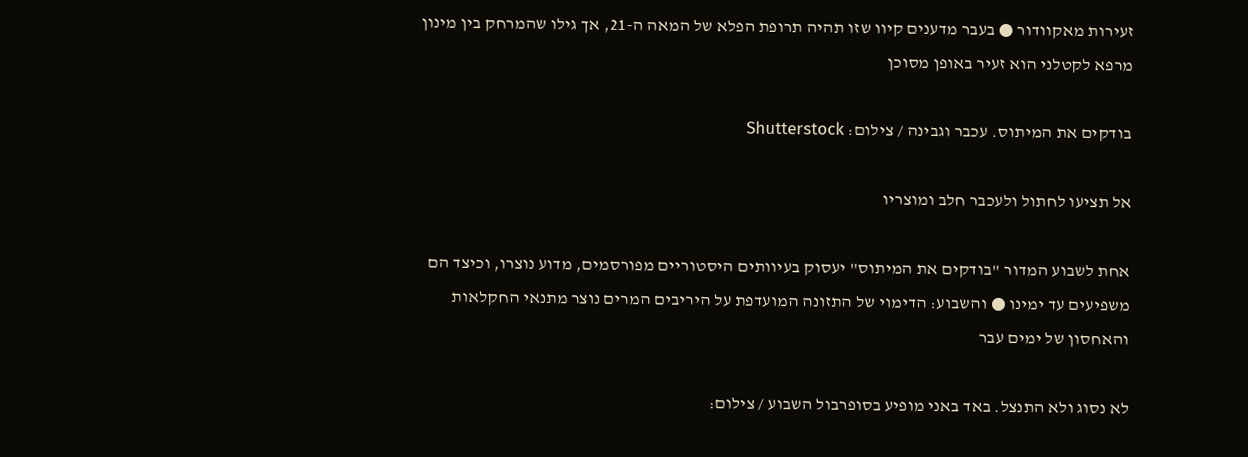זעירות מאקוודור ● בעבר מדענים קיוו שזו תהיה תרופת הפלא של המאה ה-21, אך גילו שהמרחק בין מינון מרפא לקטלני הוא זעיר באופן מסוכן

בודקים את המיתוס. עכבר וגבינה / צילום: Shutterstock

אל תציעו לחתול ולעכבר חלב ומוצריו

אחת לשבוע המדור "בודקים את המיתוס" יעסוק בעיוותים היסטוריים מפורסמים, מדוע נוצרו, וכיצד הם משפיעים עד ימינו ● והשבוע: הדימוי של התזונה המועדפת על היריבים המרים נוצר מתנאי החקלאות והאחסון של ימים עבר

לא נסוג ולא התנצל. באד באני מופיע בסופרבול השבוע / צילום: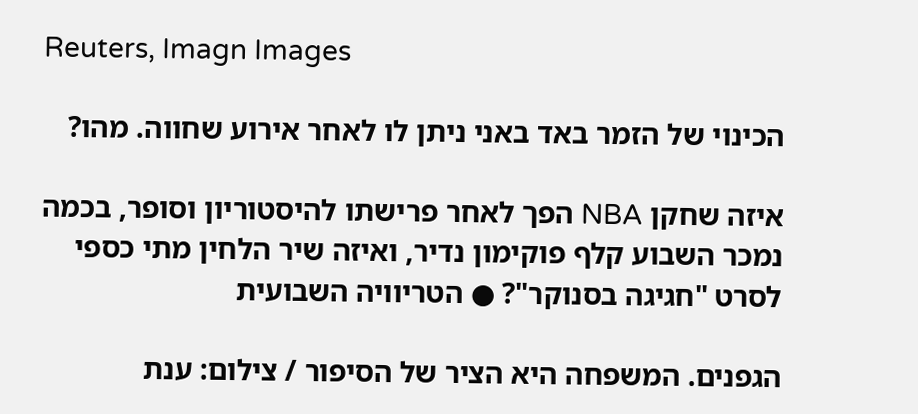Reuters, Imagn Images

הכינוי של הזמר באד באני ניתן לו לאחר אירוע שחווה. מהו?

איזה שחקן NBA הפך לאחר פרישתו להיסטוריון וסופר, בכמה נמכר השבוע קלף פוקימון נדיר, ואיזה שיר הלחין מתי כספי לסרט "חגיגה בסנוקר"? ● הטריוויה השבועית

הגפנים. המשפחה היא הציר של הסיפור / צילום: ענת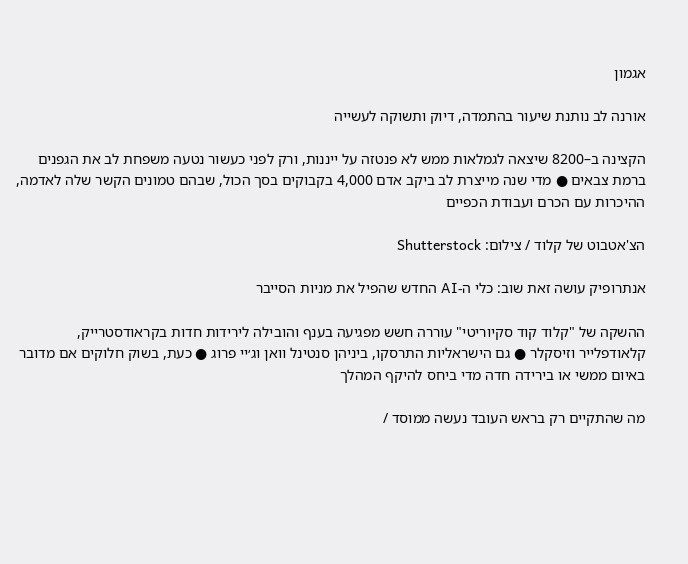אגמון

אורנה לב נותנת שיעור בהתמדה, דיוק ותשוקה לעשייה

הקצינה ב–8200 שיצאה לגמלאות ממש לא פנטזה על ייננות, ורק לפני כעשור נטעה משפחת לב את הגפנים ברמת צבאים ● מדי שנה מייצרת לב ביקב אדם 4,000 בקבוקים בסך הכול, שבהם טמונים הקשר שלה לאדמה, ההיכרות עם הכרם ועבודת הכפיים

הצ'אטבוט של קלוד / צילום: Shutterstock

אנתרופיק עושה זאת שוב: כלי ה-AI החדש שהפיל את מניות הסייבר

ההשקה של "קלוד קוד סקיוריטי" עוררה חשש מפגיעה בענף והובילה לירידות חדות בקראודסטרייק, קלאודפלייר וזיסקלר ● גם הישראליות התרסקו, ביניהן סנטינל וואן וג׳יי פרוג ● כעת, בשוק חלוקים אם מדובר באיום ממשי או בירידה חדה מדי ביחס להיקף המהלך

מה שהתקיים רק בראש העובד נעשה ממוסד /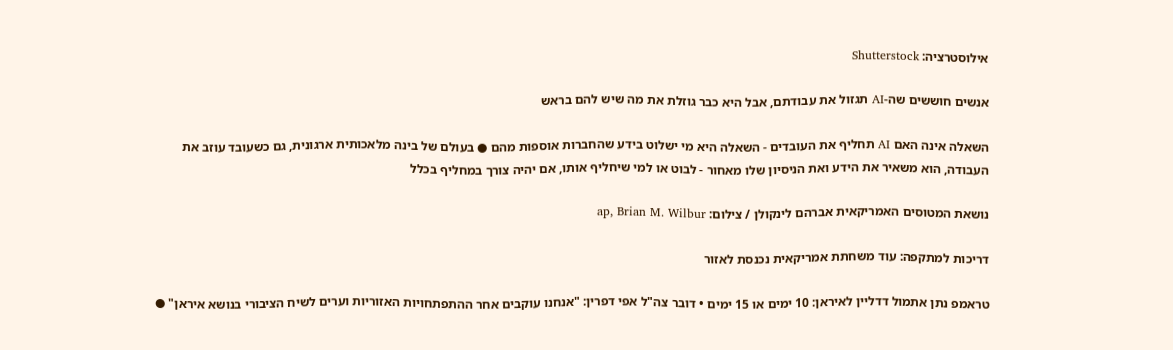אילוסטרציה: Shutterstock

אנשים חוששים שה-AI תגזול את עבודתם, אבל היא כבר גוזלת את מה שיש להם בראש

השאלה אינה האם AI תחליף את העובדים - השאלה היא מי ישלוט בידע שהחברות אוספות מהם ● בעולם של בינה מלאכותית ארגונית, גם כשעובד עוזב את העבודה, הוא משאיר את הידע ואת הניסיון שלו מאחור - לבוט או למי שיחליף אותו, אם יהיה צורך במחליף בכלל

נושאת המטוסים האמריקאית אברהם לינקולן / צילום: ap, Brian M. Wilbur

דריכות למתקפה: עוד משחתת אמריקאית נכנסת לאזור

טראמפ נתן אתמול דדליין לאיראן: 10 ימים או 15 ימים • דובר צה"ל אפי דפרין: "אנחנו עוקבים אחר ההתפתחויות האזוריות וערים לשיח הציבורי בנושא איראן" ●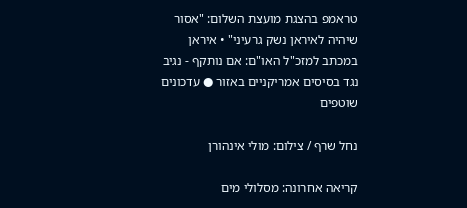טראמפ בהצגת מועצת השלום: "אסור שיהיה לאיראן נשק גרעיני" • איראן במכתב למזכ"ל האו"ם: אם נותקף - נגיב נגד בסיסים אמריקניים באזור ● עדכונים שוטפים

נחל שרף / צילום: מולי אינהורן

קריאה אחרונה: מסלולי מים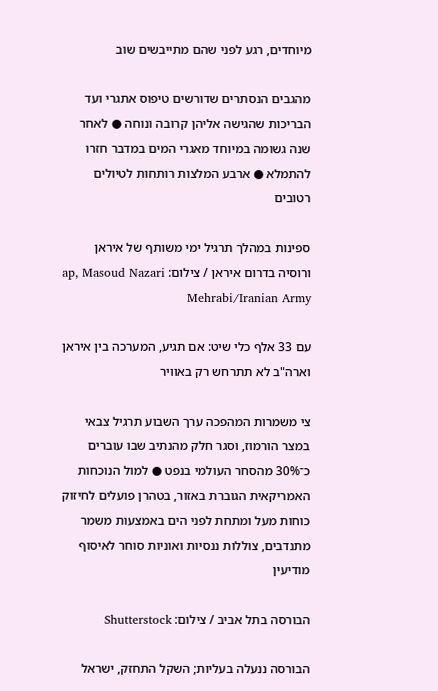מיוחדים, רגע לפני שהם מתייבשים שוב

מהגבים הנסתרים שדורשים טיפוס אתגרי ועד הבריכות שהגישה אליהן קרובה ונוחה ● לאחר שנה גשומה במיוחד מאגרי המים במדבר חזרו להתמלא ● ארבע המלצות רותחות לטיולים רטובים

ספינות במהלך תרגיל ימי משותף של איראן ורוסיה בדרום איראן / צילום: ap, Masoud Nazari Mehrabi/Iranian Army

עם 33 אלף כלי שיט: אם תגיע, המערכה בין איראן וארה"ב לא תתרחש רק באוויר

צי משמרות המהפכה ערך השבוע תרגיל צבאי במצר הורמוז, וסגר חלק מהנתיב שבו עוברים כ־30% מהסחר העולמי בנפט ● למול הנוכחות האמריקאית הגוברת באזור, בטהרן פועלים לחיזוק כוחות מעל ומתחת לפני הים באמצעות משמר מתנדבים, צוללות ננסיות ואוניות סוחר לאיסוף מודיעין

הבורסה בתל אביב / צילום: Shutterstock

הבורסה ננעלה בעליות; השקל התחזק, ישראל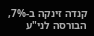קנדה זינקה ב-7%, הבורסה לני"ע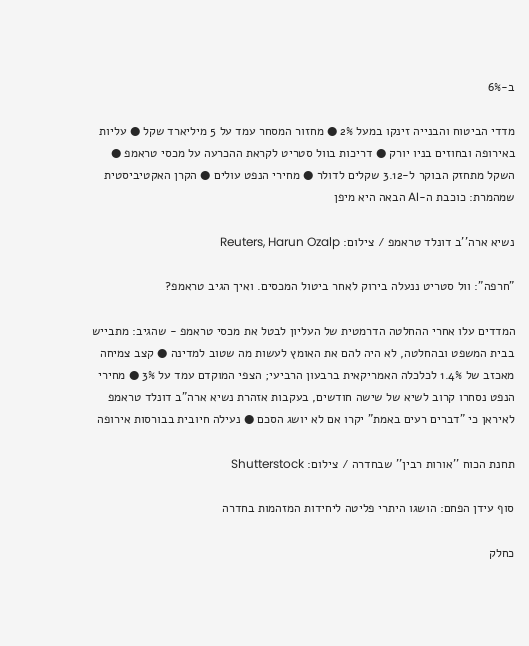ב-6%

מדדי הביטוח והבנייה זינקו במעל 2% ● מחזור המסחר עמד על 5 מיליארד שקל ● עליות באירופה ובחוזים בניו יורק ● דריכות בוול סטריט לקראת ההכרעה על מכסי טראמפ ● השקל מתחזק הבוקר ל-3.12 שקלים לדולר ● מחירי הנפט עולים ● הקרן האקטיביסטית שמהמרת: כוכבת ה-AI הבאה היא מיפן

נשיא ארה''ב דונלד טראמפ / צילום: Reuters, Harun Ozalp

"חרפה": וול סטריט ננעלה בירוק לאחר ביטול המכסים. ואיך הגיב טראמפ?

המדדים עלו אחרי ההחלטה הדרמטית של העליון לבטל את מכסי טראמפ - שהגיב: מתבייש בבית המשפט ובהחלטה, לא היה להם את האומץ לעשות מה שטוב למדינה ● קצב צמיחה מאכזב של 1.4% לכלכלה האמריקאית ברבעון הרביעי; הצפי המוקדם עמד על 3% ● מחירי הנפט נסחרו קרוב לשיא של שישה חודשים, בעקבות אזהרת נשיא ארה"ב דונלד טראמפ לאיראן כי "דברים רעים באמת" יקרו אם לא יושג הסכם ● נעילה חיובית בבורסות אירופה

תחנת הכוח ''אורות רבין'' שבחדרה / צילום: Shutterstock

סוף עידן הפחם: הושגו היתרי פליטה ליחידות המזהמות בחדרה

כחלק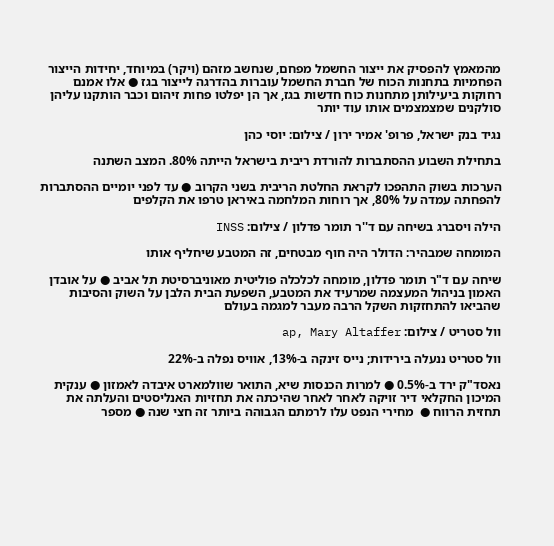מהמאמץ להפסיק את ייצור החשמל מפחם, שנחשב מזהם (ויקר) במיוחד, יחידות הייצור הפחמיות בתחנות הכוח של חברת החשמל עוברות בהדרגה לייצור בגז ● אלו אמנם רחוקות ביעילותן מתחנות כוח חדשות בגז, אך הן יפלטו פחות זיהום וכבר הותקנו עליהן סולקנים שמצמצמים אותו עוד יותר

נגיד בנק ישראל, פרופ' אמיר ירון / צילום: יוסי כהן

בתחילת השבוע ההסתברות להורדת ריבית בישראל הייתה 80%. המצב השתנה

הערכות בשוק התהפכו לקראת החלטת הריבית בשני הקרוב ● עד לפני יומיים ההסתברות להפחתה עמדה על 80%, אך רוחות המלחמה באיראן טרפו את הקלפים

הילה ויסברג בשיחה עם ד''ר תומר פדלון / צילום: INSS

המומחה שמבהיר: הדולר היה חוף מבטחים, זה המטבע שיחליף אותו

שיחה עם ד"ר תומר פדלון, מומחה לכלכלה פוליטית מאוניברסיטת תל אביב ● על אובדן האמון בניהול המעצמה שמרעיד את המטבע, השפעת הבית הלבן על השוק והסיבות שהביאו להתחזקות השקל הרבה מעבר למגמה בעולם

וול סטריט / צילום: ap, Mary Altaffer

וול סטריט ננעלה בירידות; נייס זינקה ב-13%, אוויס נפלה ב-22%

נאסד"ק ירד ב-0.5% ● למרות הכנסות שיא, התואר שוולמארט איבדה לאמזון ● ענקית המיכון החקלאי דיר זויקה לאחר לאחר שהיכתה את תחזיות האנליסטים והעלתה את תחזית הרווח ●  מחירי הנפט עלו לרמתם הגבוהה ביותר זה חצי שנה ● מספר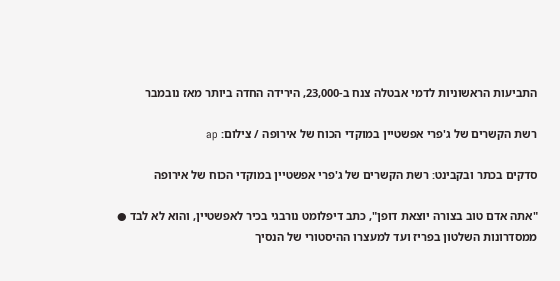התביעות הראשוניות לדמי אבטלה צנח ב-23,000, הירידה החדה ביותר מאז נובמבר

רשת הקשרים של ג'פרי אפשטיין במוקדי הכוח של אירופה / צילום: ap

סדקים בכתר ובקבינט: רשת הקשרים של ג'פרי אפשטיין במוקדי הכוח של אירופה

"אתה אדם טוב בצורה יוצאת דופן", כתב דיפלומט נורבגי בכיר לאפשטיין, והוא לא לבד ● ממסדרונות השלטון בפריז ועד למעצרו ההיסטורי של הנסיך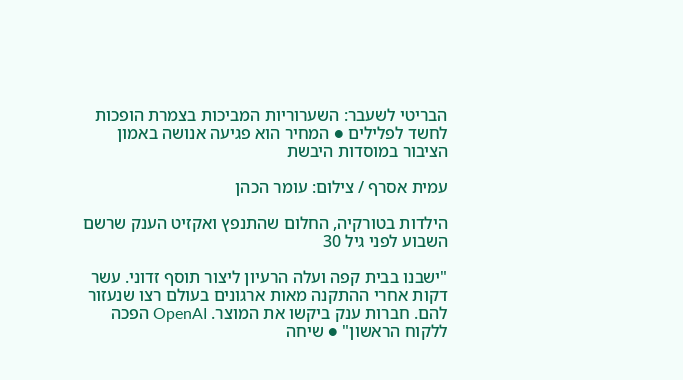הבריטי לשעבר: השערוריות המביכות בצמרת הופכות לחשד לפלילים ● המחיר הוא פגיעה אנושה באמון הציבור במוסדות היבשת

עמית אסרף / צילום: עומר הכהן

הילדות בטורקיה, החלום שהתנפץ ואקזיט הענק שרשם השבוע לפני גיל 30

"ישבנו בבית קפה ועלה הרעיון ליצור תוסף זדוני. עשר דקות אחרי ההתקנה מאות ארגונים בעולם רצו שנעזור להם. חברות ענק ביקשו את המוצר. OpenAI הפכה ללקוח הראשון" ● שיחה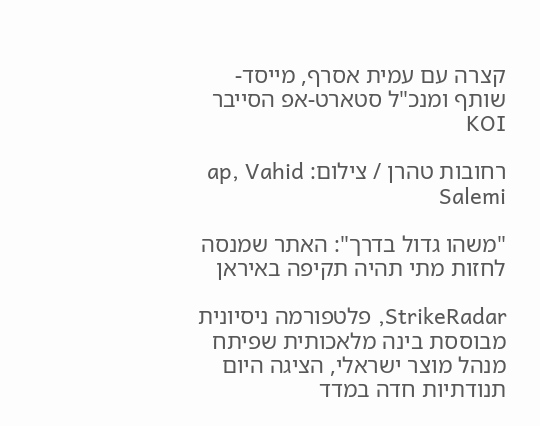קצרה עם עמית אסרף, מייסד-שותף ומנכ"ל סטארט-אפ הסייבר KOI

רחובות טהרן / צילום: ap, Vahid Salemi

"משהו גדול בדרך": האתר שמנסה לחזות מתי תהיה תקיפה באיראן

StrikeRadar, פלטפורמה ניסיונית מבוססת בינה מלאכותית שפיתח מנהל מוצר ישראלי, הציגה היום תנודתיות חדה במדד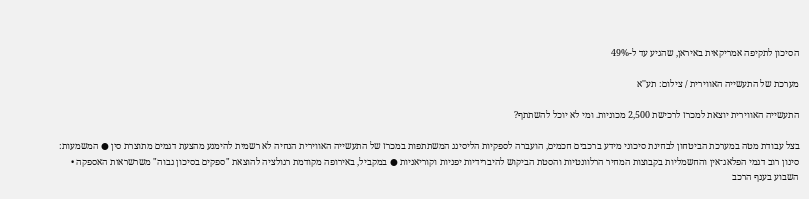הסיכון לתקיפה אמריקאית באיראן, שהגיע עד ל-49%

מערכת של התעשייה האווירית / צילום: תע''א

התעשייה האווירית יוצאת למכרז לרכישת 2,500 מכוניות. ומי לא יוכל להשתתף?

בצל עבודת מטה במערכת הביטחון לבחינת סיכוני מידע ברכבים חכמים, הועברה לספקיות הליסינג המשתתפות במכרז של התעשייה האווירית הנחיה לא רשמית להימנע מהצעת דגמים מתוצרת סין ● המשמעות: סינון רוב דגמי הפלאג־אין והחשמליות בקבוצות המחיר הרלוונטיות והסטת הביקוש להיברידיות יפניות וקוריאניות ● במקביל, באירופה מקודמת רגולציה להוצאת "ספקים בסיכון גבוה" משרשראות האספקה • השבוע בענף הרכב